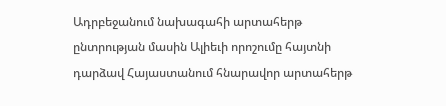Ադրբեջանում նախագահի արտահերթ ընտրության մասին Ալիեւի որոշումը հայտնի դարձավ Հայաստանում հնարավոր արտահերթ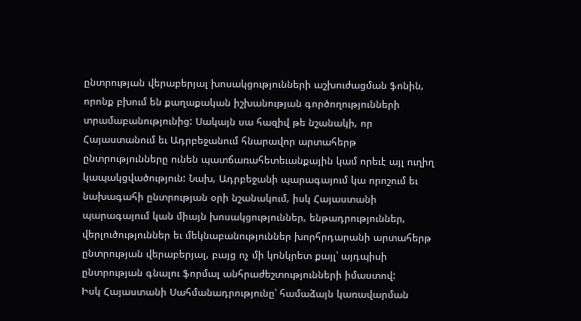ընտրության վերաբերյալ խոսակցությունների աշխուժացման ֆոնին, որոնք բխում են քաղաքական իշխանության գործողությունների տրամաբանությունից: Սակայն սա հազիվ թե նշանակի, որ Հայաստանում եւ Ադրբեջանում հնարավոր արտահերթ ընտրությունները ունեն պատճառահետեւանքային կամ որեւէ այլ ուղիղ կապակցվածություն: Նախ, Ադրբեջանի պարագայում կա որոշում եւ նախագահի ընտրության օրի նշանակում, իսկ Հայաստանի պարագայում կան միայն խոսակցություններ, ենթադրություններ, վերլուծություններ եւ մեկնաբանություններ խորհրդարանի արտահերթ ընտրության վերաբերյալ, բայց ոչ մի կոնկրետ քայլ՝ այդպիսի ընտրության գնալու ֆորմալ անհրաժեշտությունների իմաստով:
Իսկ Հայաստանի Սահմանադրությունը՝ համաձայն կառավարման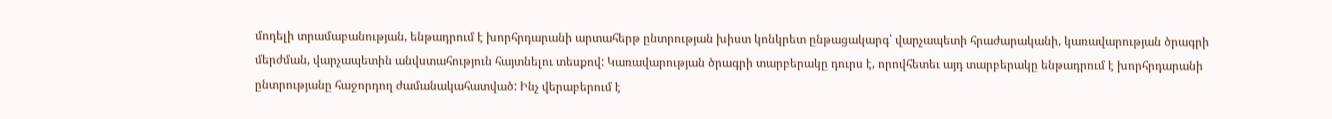մոդելի տրամաբանության, ենթադրում է խորհրդարանի արտահերթ ընտրության խիստ կոնկրետ ընթացակարգ՝ վարչապետի հրաժարականի, կառավարության ծրագրի մերժման, վարչապետին անվստահություն հայտնելու տեսքով: Կառավարության ծրագրի տարբերակը դուրս է, որովհետեւ այդ տարբերակը ենթադրում է խորհրդարանի ընտրությանը հաջորդող ժամանակահատված: Ինչ վերաբերում է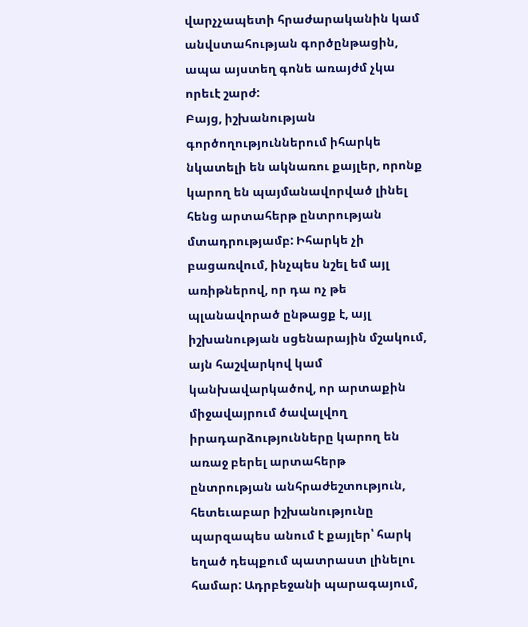վարչչապետի հրաժարականին կամ անվստահության գործընթացին, ապա այստեղ գոնե առայժմ չկա որեւէ շարժ:
Բայց, իշխանության գործողություններում իհարկե նկատելի են ակնառու քայլեր, որոնք կարող են պայմանավորված լինել հենց արտահերթ ընտրության մտադրությամբ: Իհարկե չի բացառվում, ինչպես նշել եմ այլ առիթներով, որ դա ոչ թե պլանավորած ընթացք է, այլ իշխանության սցենարային մշակում, այն հաշվարկով կամ կանխավարկածով, որ արտաքին միջավայրում ծավալվող իրադարձությունները կարող են առաջ բերել արտահերթ ընտրության անհրաժեշտություն, հետեւաբար իշխանությունը պարզապես անում է քայլեր՝ հարկ եղած դեպքում պատրաստ լինելու համար: Ադրբեջանի պարագայում,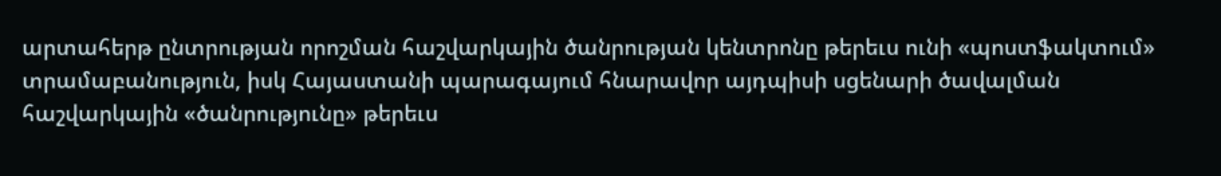արտահերթ ընտրության որոշման հաշվարկային ծանրության կենտրոնը թերեւս ունի «պոստֆակտում» տրամաբանություն, իսկ Հայաստանի պարագայում հնարավոր այդպիսի սցենարի ծավալման հաշվարկային «ծանրությունը» թերեւս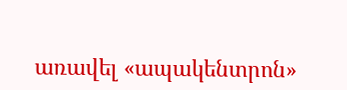առավել «ապակենտրոն»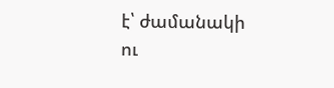է՝ ժամանակի ու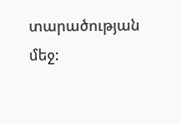տարածության մեջ: